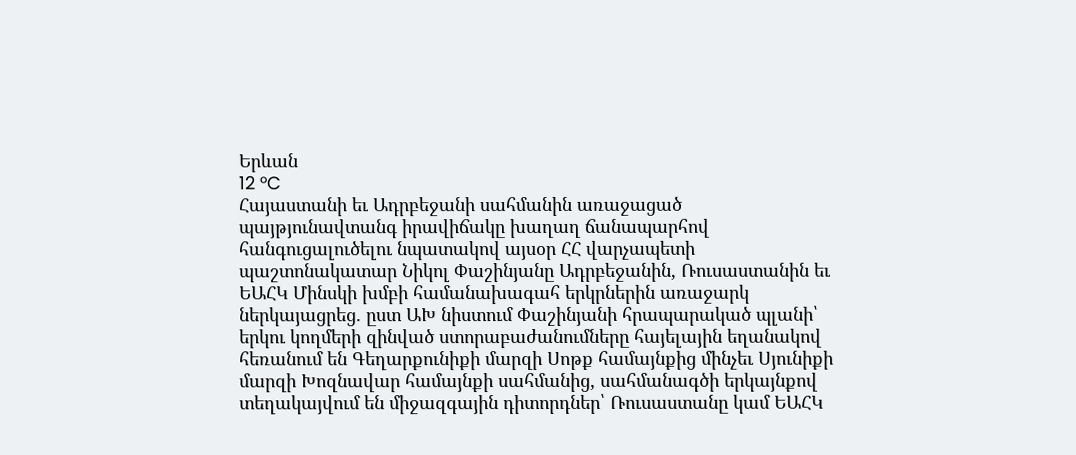Երևան
12 °C
Հայաստանի եւ Ադրբեջանի սահմանին առաջացած պայթյունավտանգ իրավիճակը խաղաղ ճանապարհով հանգուցալուծելու նպատակով այսօր ՀՀ վարչապետի պաշտոնակատար Նիկոլ Փաշինյանը Ադրբեջանին, Ռուսաստանին եւ ԵԱՀԿ Մինսկի խմբի համանախագահ երկրներին առաջարկ ներկայացրեց. ըստ ԱԽ նիստում Փաշինյանի հրապարակած պլանի՝ երկու կողմերի զինված ստորաբաժանումները հայելային եղանակով հեռանում են Գեղարքունիքի մարզի Սոթք համայնքից մինչեւ Սյունիքի մարզի Խոզնավար համայնքի սահմանից, սահմանագծի երկայնքով տեղակայվում են միջազգային դիտորդներ՝ Ռուսաստանը կամ ԵԱՀԿ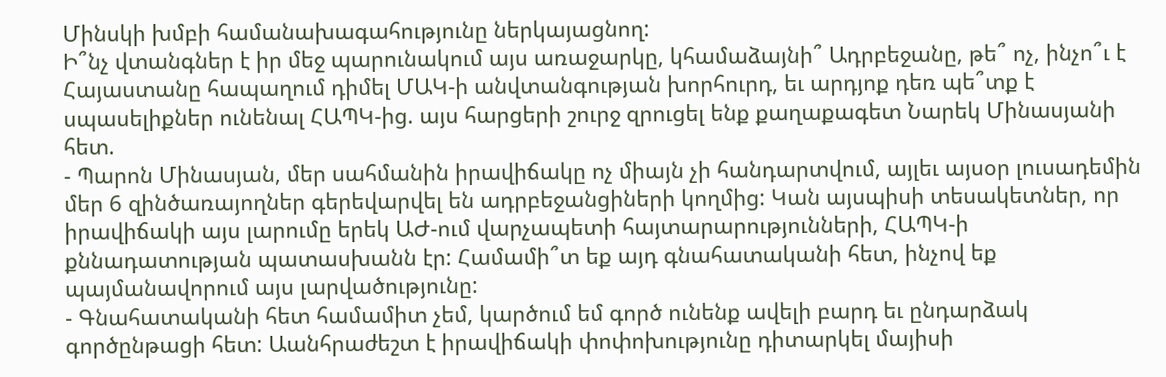Մինսկի խմբի համանախագահությունը ներկայացնող:
Ի՞նչ վտանգներ է իր մեջ պարունակում այս առաջարկը, կհամաձայնի՞ Ադրբեջանը, թե՞ ոչ, ինչո՞ւ է Հայաստանը հապաղում դիմել ՄԱԿ-ի անվտանգության խորհուրդ, եւ արդյոք դեռ պե՞տք է սպասելիքներ ունենալ ՀԱՊԿ-ից. այս հարցերի շուրջ զրուցել ենք քաղաքագետ Նարեկ Մինասյանի հետ.
- Պարոն Մինասյան, մեր սահմանին իրավիճակը ոչ միայն չի հանդարտվում, այլեւ այսօր լուսադեմին մեր 6 զինծառայողներ գերեվարվել են ադրբեջանցիների կողմից: Կան այսպիսի տեսակետներ, որ իրավիճակի այս լարումը երեկ ԱԺ-ում վարչապետի հայտարարությունների, ՀԱՊԿ-ի քննադատության պատասխանն էր: Համամի՞տ եք այդ գնահատականի հետ, ինչով եք պայմանավորում այս լարվածությունը:
- Գնահատականի հետ համամիտ չեմ, կարծում եմ գործ ունենք ավելի բարդ եւ ընդարձակ գործընթացի հետ: Աանհրաժեշտ է իրավիճակի փոփոխությունը դիտարկել մայիսի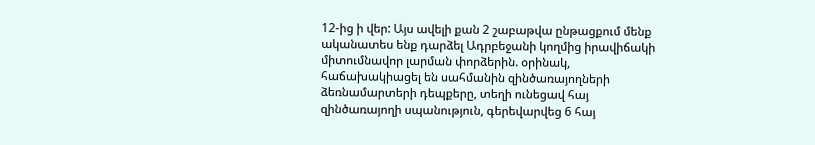12-ից ի վեր: Այս ավելի քան 2 շաբաթվա ընթացքում մենք ականատես ենք դարձել Ադրբեջանի կողմից իրավիճակի միտումնավոր լարման փորձերին. օրինակ, հաճախակիացել են սահմանին զինծառայողների ձեռնամարտերի դեպքերը, տեղի ունեցավ հայ զինծառայողի սպանություն, գերեվարվեց 6 հայ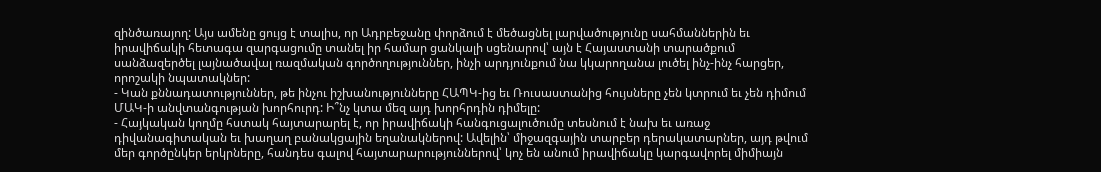զինծառայող: Այս ամենը ցույց է տալիս, որ Ադրբեջանը փորձում է մեծացնել լարվածությունը սահմաններին եւ իրավիճակի հետագա զարգացումը տանել իր համար ցանկալի սցենարով՝ այն է Հայաստանի տարածքում սանձազերծել լայնածավալ ռազմական գործողություններ, ինչի արդյունքում նա կկարողանա լուծել ինչ-ինչ հարցեր, որոշակի նպատակներ:
- Կան քննադատություններ, թե ինչու իշխանությունները ՀԱՊԿ-ից եւ Ռուսաստանից հույսները չեն կտրում եւ չեն դիմում ՄԱԿ-ի անվտանգության խորհուրդ: Ի՞նչ կտա մեզ այդ խորհրդին դիմելը:
- Հայկական կողմը հստակ հայտարարել է, որ իրավիճակի հանգուցալուծումը տեսնում է նախ եւ առաջ դիվանագիտական եւ խաղաղ բանակցային եղանակներով: Ավելին՝ միջազգային տարբեր դերակատարներ, այդ թվում մեր գործընկեր երկրները, հանդես գալով հայտարարություններով՝ կոչ են անում իրավիճակը կարգավորել միմիայն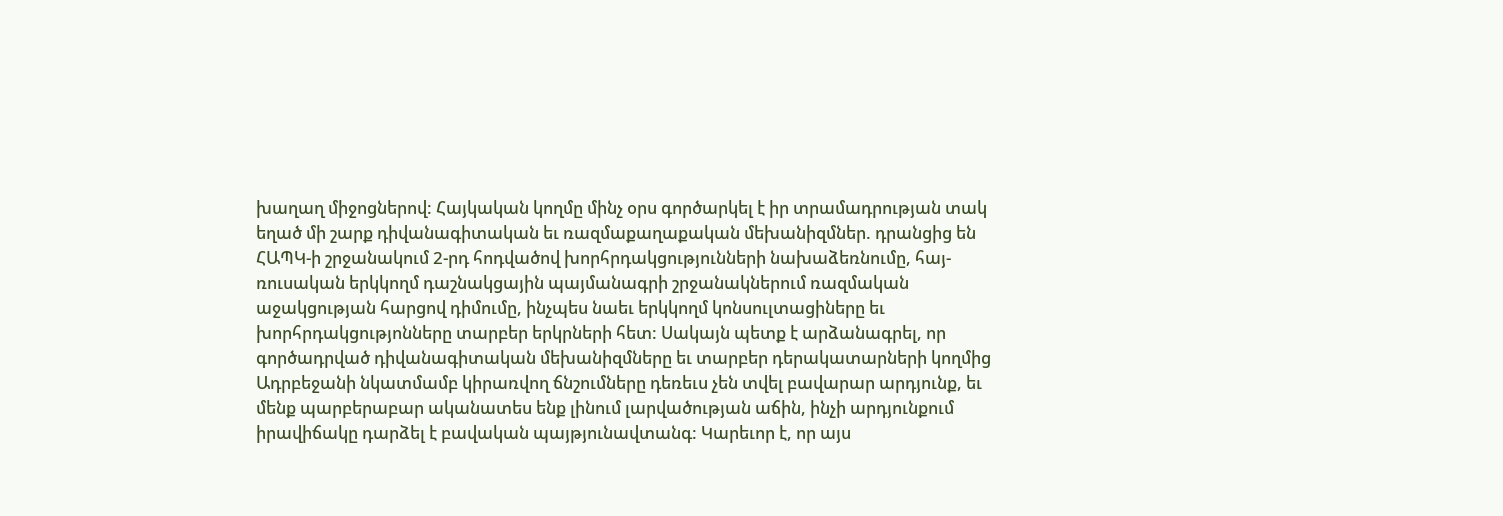խաղաղ միջոցներով: Հայկական կողմը մինչ օրս գործարկել է իր տրամադրության տակ եղած մի շարք դիվանագիտական եւ ռազմաքաղաքական մեխանիզմներ. դրանցից են ՀԱՊԿ-ի շրջանակում 2-րդ հոդվածով խորհրդակցությունների նախաձեռնումը, հայ-ռուսական երկկողմ դաշնակցային պայմանագրի շրջանակներում ռազմական աջակցության հարցով դիմումը, ինչպես նաեւ երկկողմ կոնսուլտացիները եւ խորհրդակցությոնները տարբեր երկրների հետ: Սակայն պետք է արձանագրել, որ գործադրված դիվանագիտական մեխանիզմները եւ տարբեր դերակատարների կողմից Ադրբեջանի նկատմամբ կիրառվող ճնշումները դեռեւս չեն տվել բավարար արդյունք, եւ մենք պարբերաբար ականատես ենք լինում լարվածության աճին, ինչի արդյունքում իրավիճակը դարձել է բավական պայթյունավտանգ: Կարեւոր է, որ այս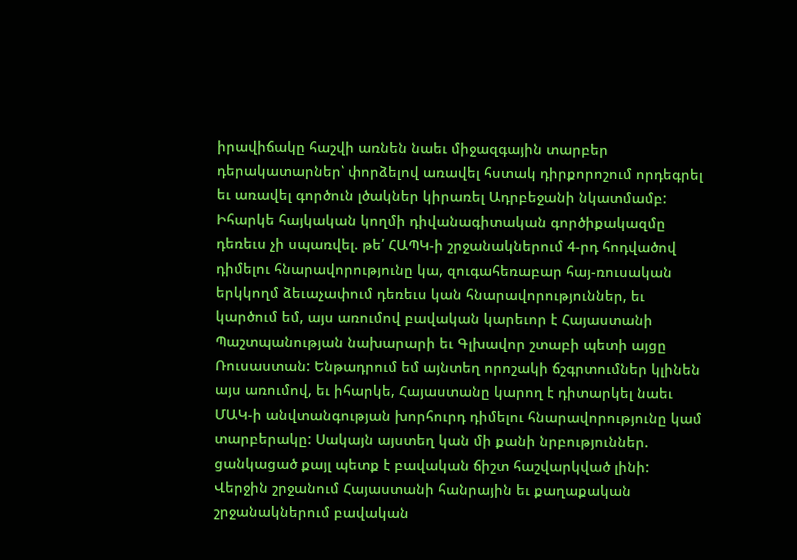իրավիճակը հաշվի առնեն նաեւ միջազգային տարբեր դերակատարներ՝ փորձելով առավել հստակ դիրքորոշում որդեգրել եւ առավել գործուն լծակներ կիրառել Ադրբեջանի նկատմամբ: Իհարկե հայկական կողմի դիվանագիտական գործիքակազմը դեռեւս չի սպառվել. թե՛ ՀԱՊԿ-ի շրջանակներում 4-րդ հոդվածով դիմելու հնարավորությունը կա, զուգահեռաբար հայ-ռուսական երկկողմ ձեւաչափում դեռեւս կան հնարավորություններ, եւ կարծում եմ, այս առումով բավական կարեւոր է Հայաստանի Պաշտպանության նախարարի եւ Գլխավոր շտաբի պետի այցը Ռուսաստան: Ենթադրում եմ այնտեղ որոշակի ճշգրտումներ կլինեն այս առումով, եւ իհարկե, Հայաստանը կարող է դիտարկել նաեւ ՄԱԿ-ի անվտանգության խորհուրդ դիմելու հնարավորությունը կամ տարբերակը: Սակայն այստեղ կան մի քանի նրբություններ. ցանկացած քայլ պետք է բավական ճիշտ հաշվարկված լինի: Վերջին շրջանում Հայաստանի հանրային եւ քաղաքական շրջանակներում բավական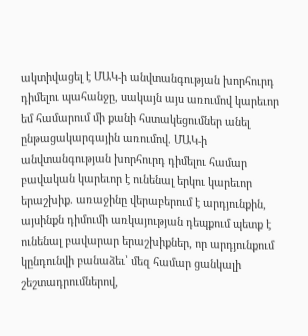ակտիվացել է ՄԱԿ-ի անվտանգության խորհուրդ դիմելու պահանջը, սակայն այս առումով կարեւոր եմ համարում մի քանի հստակեցումներ անել ընթացակարգային առումով. ՄԱԿ-ի անվտանգության խորհուրդ դիմելու համար բավական կարեւոր է ունենալ երկու կարեւոր երաշխիք. առաջինը վերաբերում է արդյունքին, այսինքն դիմումի առկայության դեպքում պետք է ունենալ բավարար երաշխիքներ, որ արդյունքում կընդունվի բանաձեւ՝ մեզ համար ցանկալի շեշտադրումներով,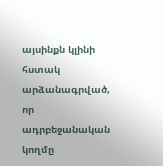այսինքն կլինի հստակ արձանագրված, որ ադրբեջանական կողմը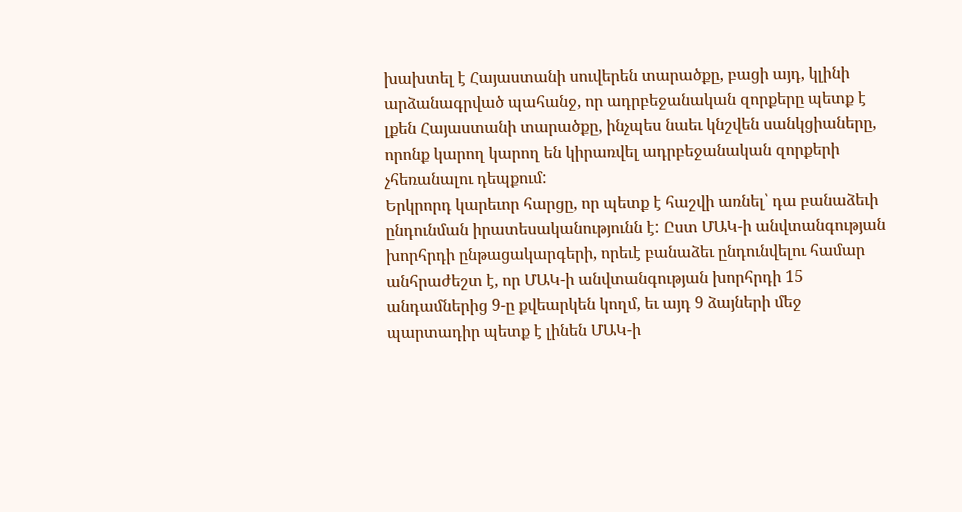խախտել է Հայաստանի սուվերեն տարածքը, բացի այդ, կլինի արձանագրված պահանջ, որ ադրբեջանական զորքերը պետք է լքեն Հայաստանի տարածքը, ինչպես նաեւ կնշվեն սանկցիաները, որոնք կարող կարող են կիրառվել ադրբեջանական զորքերի չհեռանալու դեպքում:
Երկրորդ կարեւոր հարցը, որ պետք է հաշվի առնել՝ դա բանաձեւի ընդունման իրատեսականությունն է: Ըստ ՄԱԿ-ի անվտանգության խորհրդի ընթացակարգերի, որեւէ բանաձեւ ընդունվելու համար անհրաժեշտ է, որ ՄԱԿ-ի անվտանգության խորհրդի 15 անդամներից 9-ը քվեարկեն կողմ, եւ այդ 9 ձայների մեջ պարտադիր պետք է լինեն ՄԱԿ-ի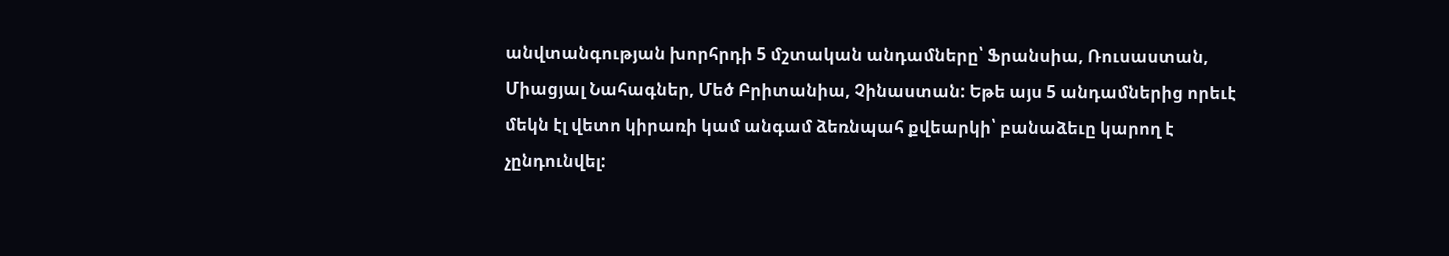անվտանգության խորհրդի 5 մշտական անդամները՝ Ֆրանսիա, Ռուսաստան, Միացյալ Նահագներ, Մեծ Բրիտանիա, Չինաստան: Եթե այս 5 անդամներից որեւէ մեկն էլ վետո կիրառի կամ անգամ ձեռնպահ քվեարկի՝ բանաձեւը կարող է չընդունվել: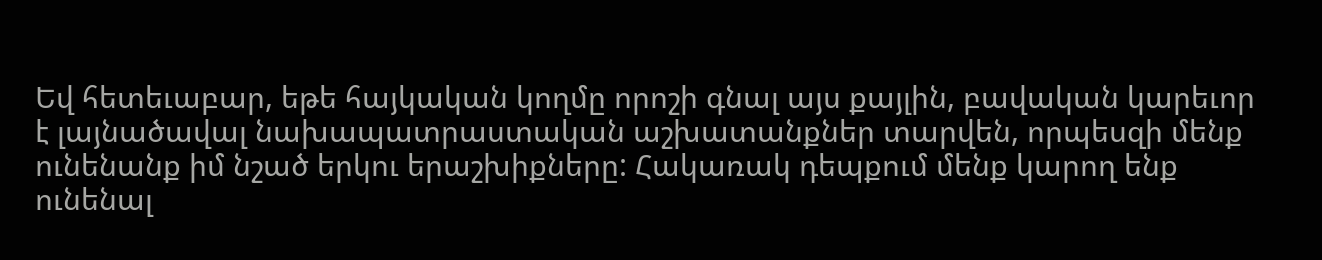Եվ հետեւաբար, եթե հայկական կողմը որոշի գնալ այս քայլին, բավական կարեւոր է լայնածավալ նախապատրաստական աշխատանքներ տարվեն, որպեսզի մենք ունենանք իմ նշած երկու երաշխիքները: Հակառակ դեպքում մենք կարող ենք ունենալ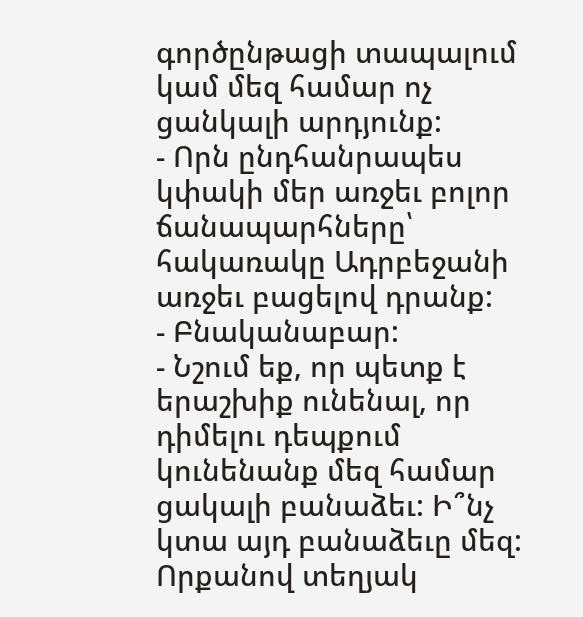գործընթացի տապալում կամ մեզ համար ոչ ցանկալի արդյունք:
- Որն ընդհանրապես կփակի մեր առջեւ բոլոր ճանապարհները՝ հակառակը Ադրբեջանի առջեւ բացելով դրանք:
- Բնականաբար:
- Նշում եք, որ պետք է երաշխիք ունենալ, որ դիմելու դեպքում կունենանք մեզ համար ցակալի բանաձեւ: Ի՞նչ կտա այդ բանաձեւը մեզ: Որքանով տեղյակ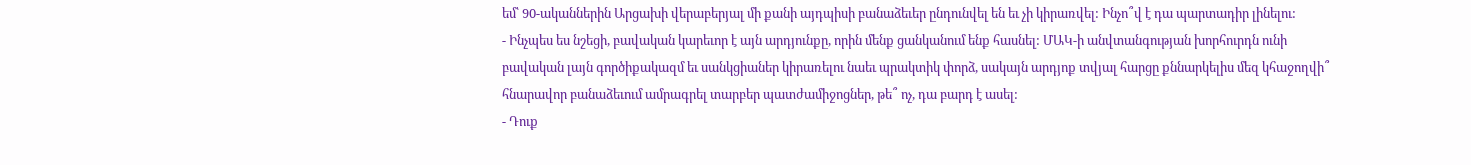եմ՝ 90-ականներին Արցախի վերաբերյալ մի քանի այդպիսի բանաձեւեր ընդունվել են եւ չի կիրառվել: Ինչո՞վ է դա պարտադիր լինելու:
- Ինչպես ես նշեցի, բավական կարեւոր է այն արդյունքը, որին մենք ցանկանում ենք հասնել: ՄԱԿ-ի անվտանգության խորհուրդն ունի բավական լայն գործիքակազմ եւ սանկցիաներ կիրառելու նաեւ պրակտիկ փորձ, սակայն արդյոք տվյալ հարցը քննարկելիս մեզ կհաջողվի՞ հնարավոր բանաձեւում ամրագրել տարբեր պատժամիջոցներ, թե՞ ոչ, դա բարդ է ասել:
- Դուք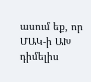ասում եք, որ ՄԱԿ-ի ԱԽ դիմելիս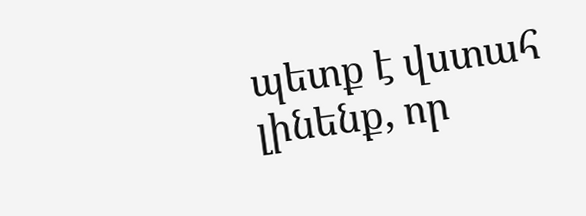պետք է վստահ լինենք, որ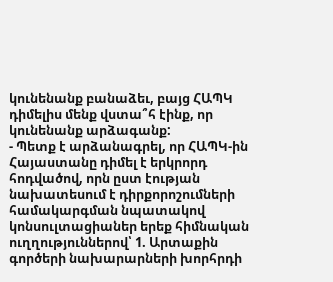կունենանք բանաձեւ, բայց ՀԱՊԿ դիմելիս մենք վստա՞հ էինք, որ կունենանք արձագանք:
- Պետք է արձանագրել, որ ՀԱՊԿ-ին Հայաստանը դիմել է երկրորդ հոդվածով, որն ըստ էության նախատեսում է դիրքորոշումների համակարգման նպատակով կոնսուլտացիաներ երեք հիմնական ուղղություններով՝ 1. Արտաքին գործերի նախարարների խորհրդի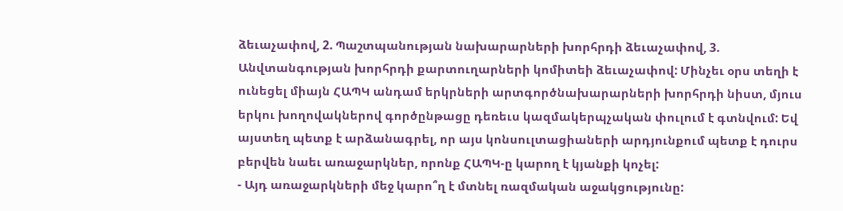ձեւաչափով, 2. Պաշտպանության նախարարների խորհրդի ձեւաչափով, 3. Անվտանգության խորհրդի քարտուղարների կոմիտեի ձեւաչափով: Մինչեւ օրս տեղի է ունեցել միայն ՀԱՊԿ անդամ երկրների արտգործնախարարների խորհրդի նիստ, մյուս երկու խողովակներով գործընթացը դեռեւս կազմակերպչական փուլում է գտնվում: Եվ այստեղ պետք է արձանագրել, որ այս կոնսուլտացիաների արդյունքում պետք է դուրս բերվեն նաեւ առաջարկներ, որոնք ՀԱՊԿ-ը կարող է կյանքի կոչել:
- Այդ առաջարկների մեջ կարո՞ղ է մտնել ռազմական աջակցությունը: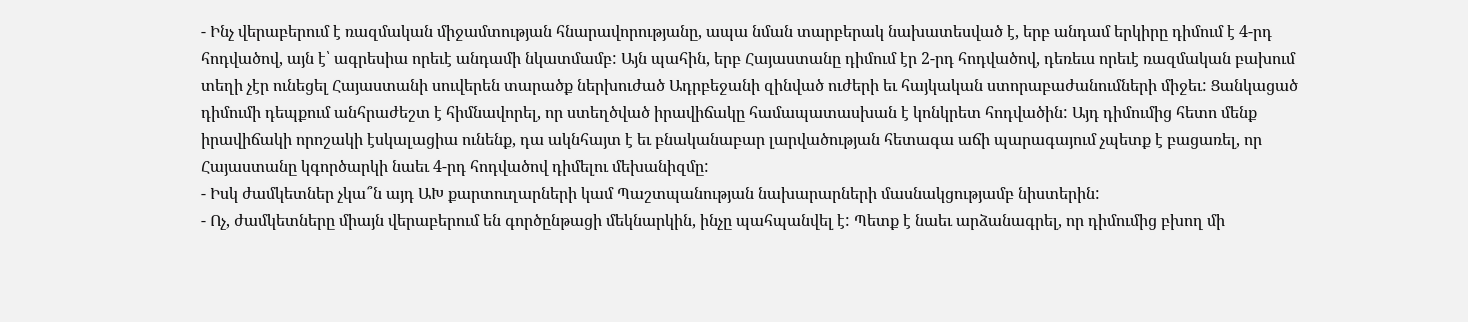- Ինչ վերաբերում է ռազմական միջամտության հնարավորությանը, ապա նման տարբերակ նախատեսված է, երբ անդամ երկիրը դիմում է 4-րդ հոդվածով, այն է՝ ագրեսիա որեւէ անդամի նկատմամբ: Այն պահին, երբ Հայաստանը դիմում էր 2-րդ հոդվածով, դեռեւս որեւէ ռազմական բախում տեղի չէր ունեցել Հայաստանի սուվերեն տարածք ներխուժած Ադրբեջանի զինված ուժերի եւ հայկական ստորաբաժանումների միջեւ: Ցանկացած դիմումի դեպքում անհրաժեշտ է հիմնավորել, որ ստեղծված իրավիճակը համապատասխան է կոնկրետ հոդվածին: Այդ դիմումից հետո մենք իրավիճակի որոշակի էսկալացիա ունենք, դա ակնհայտ է եւ բնականաբար լարվածության հետագա աճի պարագայում չպետք է բացառել, որ Հայաստանը կգործարկի նաեւ 4-րդ հոդվածով դիմելու մեխանիզմը:
- Իսկ ժամկետներ չկա՞ն այդ ԱԽ քարտուղարների կամ Պաշտպանության նախարարների մասնակցությամբ նիստերին:
- Ոչ, ժամկետները միայն վերաբերում են գործընթացի մեկնարկին, ինչը պահպանվել է: Պետք է նաեւ արձանագրել, որ դիմումից բխող մի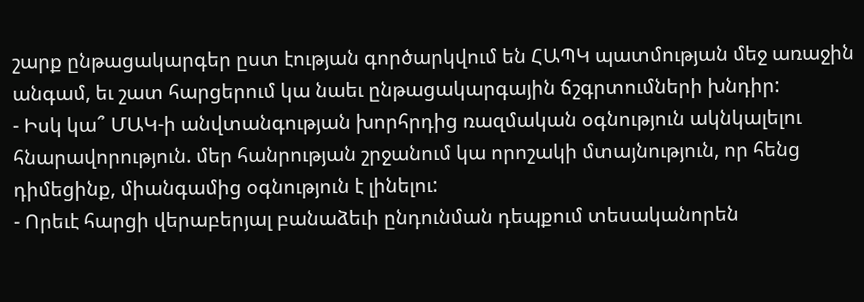շարք ընթացակարգեր ըստ էության գործարկվում են ՀԱՊԿ պատմության մեջ առաջին անգամ, եւ շատ հարցերում կա նաեւ ընթացակարգային ճշգրտումների խնդիր:
- Իսկ կա՞ ՄԱԿ-ի անվտանգության խորհրդից ռազմական օգնություն ակնկալելու հնարավորություն. մեր հանրության շրջանում կա որոշակի մտայնություն, որ հենց դիմեցինք, միանգամից օգնություն է լինելու:
- Որեւէ հարցի վերաբերյալ բանաձեւի ընդունման դեպքում տեսականորեն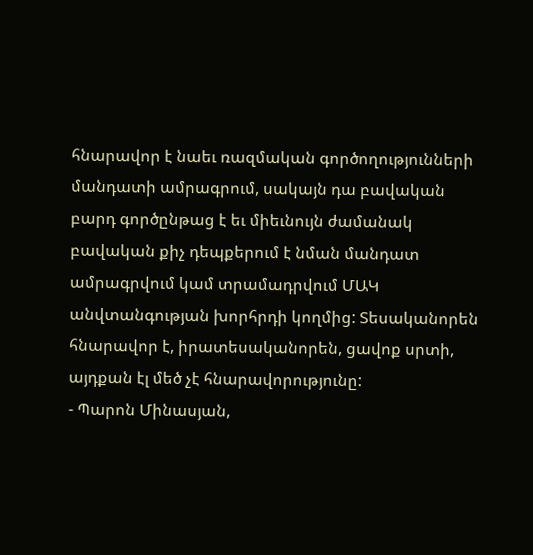հնարավոր է նաեւ ռազմական գործողությունների մանդատի ամրագրում, սակայն դա բավական բարդ գործընթաց է եւ միեւնույն ժամանակ բավական քիչ դեպքերում է նման մանդատ ամրագրվում կամ տրամադրվում ՄԱԿ անվտանգության խորհրդի կողմից: Տեսականորեն հնարավոր է, իրատեսականորեն, ցավոք սրտի, այդքան էլ մեծ չէ հնարավորությունը:
- Պարոն Մինասյան,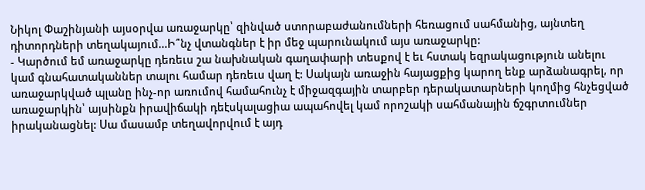Նիկոլ Փաշինյանի այսօրվա առաջարկը՝ զինված ստորաբաժանումների հեռացում սահմանից, այնտեղ դիտորդների տեղակայում...Ի՞նչ վտանգներ է իր մեջ պարունակում այս առաջարկը:
- Կարծում եմ առաջարկը դեռեւս շա նախնական գաղափարի տեսքով է եւ հստակ եզրակացություն անելու կամ գնահատականներ տալու համար դեռեւս վաղ է: Սակայն առաջին հայացքից կարող ենք արձանագրել, որ առաջարկված պլանը ինչ-որ առումով համահունչ է միջազգային տարբեր դերակատարների կողմից հնչեցված առաջարկին՝ այսինքն իրավիճակի դեէսկալացիա ապահովել կամ որոշակի սահմանային ճշգրտումներ իրականացնել: Սա մասամբ տեղավորվում է այդ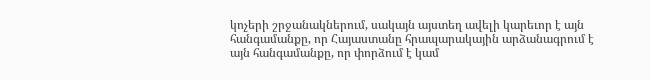կոչերի շրջանակներում, սակայն այստեղ ավելի կարեւոր է այն հանգամանքը, որ Հայաստանը հրապարակային արձանագրում է այն հանգամանքը, որ փորձում է կամ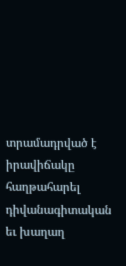տրամադրված է իրավիճակը հաղթահարել դիվանագիտական եւ խաղաղ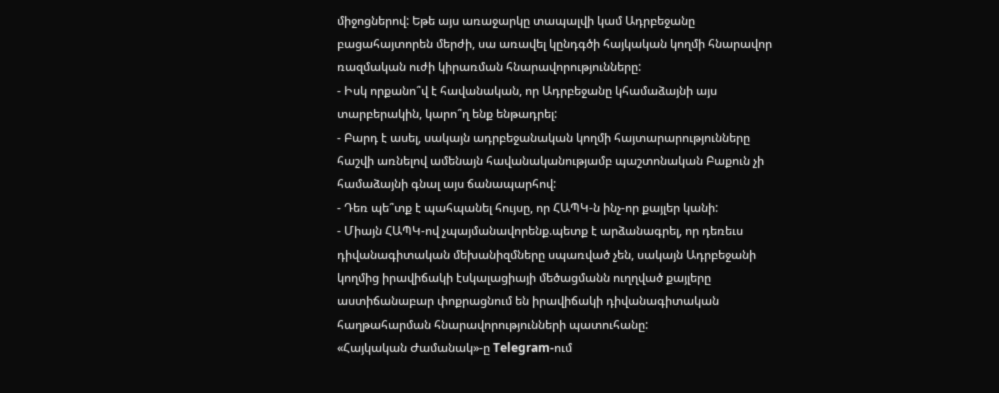միջոցներով: Եթե այս առաջարկը տապալվի կամ Ադրբեջանը բացահայտորեն մերժի, սա առավել կընդգծի հայկական կողմի հնարավոր ռազմական ուժի կիրառման հնարավորությունները:
- Իսկ որքանո՞վ է հավանական, որ Ադրբեջանը կհամաձայնի այս տարբերակին, կարո՞ղ ենք ենթադրել:
- Բարդ է ասել, սակայն ադրբեջանական կողմի հայտարարությունները հաշվի առնելով ամենայն հավանականությամբ պաշտոնական Բաքուն չի համաձայնի գնալ այս ճանապարհով:
- Դեռ պե՞տք է պահպանել հույսը, որ ՀԱՊԿ-ն ինչ-որ քայլեր կանի:
- Միայն ՀԱՊԿ-ով չպայմանավորենք.պետք է արձանագրել, որ դեռեւս դիվանագիտական մեխանիզմները սպառված չեն, սակայն Ադրբեջանի կողմից իրավիճակի էսկալացիայի մեծացմանն ուղղված քայլերը աստիճանաբար փոքրացնում են իրավիճակի դիվանագիտական հաղթահարման հնարավորությունների պատուհանը:
«Հայկական Ժամանակ»-ը Telegram-ում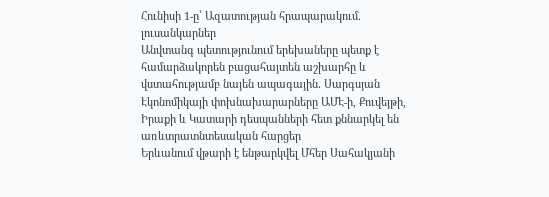Հունիսի 1-ը՝ Ազատության հրապարակում. լուսանկարներ
Անվտանգ պետությունում երեխաները պետք է համարձակորեն բացահայտեն աշխարհը և վստահությամբ նայեն ապագային․ Սարգսյան
Էկոնոմիկայի փոխնախարարները ԱՄԷ-ի, Քուվեյթի, Իրաքի և Կատարի դեսպանների հետ քննարկել են առևտրատնտեսական հարցեր
Երևանում վթարի է ենթարկվել Մհեր Սահակյանի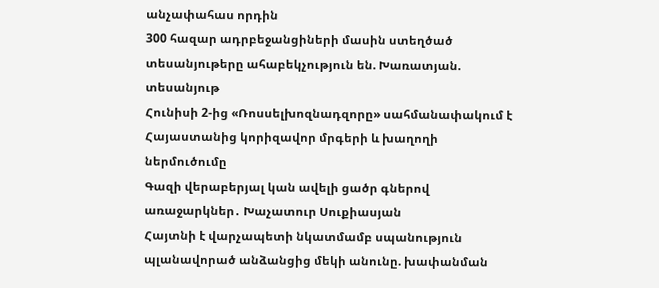անչափահաս որդին
300 հազար ադրբեջանցիների մասին ստեղծած տեսանյութերը ահաբեկչություն են. Խառատյան. տեսանյութ
Հունիսի 2-ից «Ռոսսելխոզնադզորը» սահմանափակում է Հայաստանից կորիզավոր մրգերի և խաղողի ներմուծումը
Գազի վերաբերյալ կան ավելի ցածր գներով առաջարկներ․ Խաչատուր Սուքիասյան
Հայտնի է վարչապետի նկատմամբ սպանություն պլանավորած անձանցից մեկի անունը. խափանման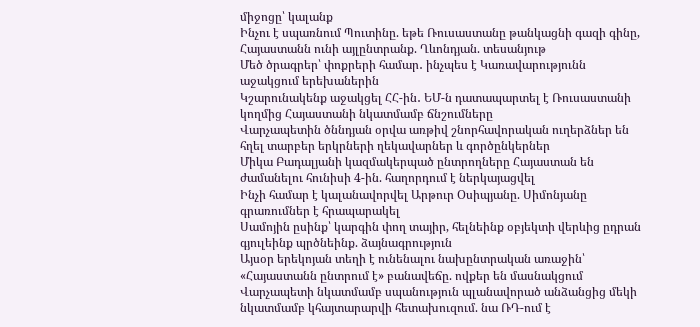միջոցը՝ կալանք
Ինչու է սպառնում Պուտինը. եթե Ռուսաստանը թանկացնի գազի գինը, Հայաստանն ունի այլընտրանք. Ղևոնդյան. տեսանյութ
Մեծ ծրագրեր՝ փոքրերի համար․ ինչպես է Կառավարությունն աջակցում երեխաներին
Կշարունակենք աջակցել ՀՀ-ին․ ԵՄ-ն դատապարտել է Ռուսաստանի կողմից Հայաստանի նկատմամբ ճնշումները
Վարչապետին ծննդյան օրվա առթիվ շնորհավորական ուղերձներ են հղել տարբեր երկրների ղեկավարներ և գործընկերներ
Միկա Բադալյանի կազմակերպած ընտրողները Հայաստան են ժամանելու հունիսի 4-ին. հաղորդում է ներկայացվել
Ինչի համար է կալանավորվել Արթուր Օսիպյանը. Սիմոնյանը գրառումներ է հրապարակել
Սամոյին ըսինք՝ կարգին փող տայիր, հելնեինք օբյեկտի վերևից ըդրան գյուլեինք պրծնեինք. ձայնագրություն
Այսօր երեկոյան տեղի է ունենալու նախընտրական առաջին՝ «Հայաստանն ընտրում է» բանավեճը. ովքեր են մասնակցում
Վարչապետի նկատմամբ սպանություն պլանավորած անձանցից մեկի նկատմամբ կհայտարարվի հետախուզում. նա ՌԴ-ում է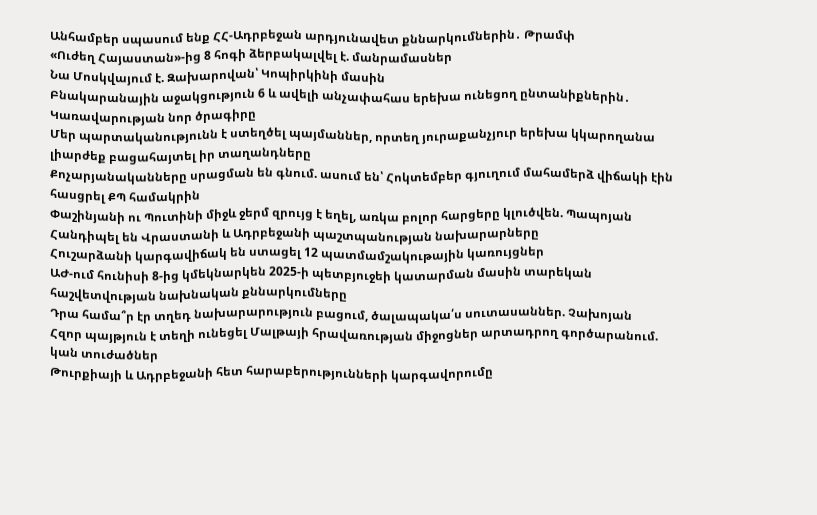Անհամբեր սպասում ենք ՀՀ-Ադրբեջան արդյունավետ քննարկումներին․ Թրամփ
«Ուժեղ Հայաստան»-ից 8 հոգի ձերբակալվել է. մանրամասներ
Նա Մոսկվայում է. Զախարովան՝ Կոպիրկինի մասին
Բնակարանային աջակցություն 6 և ավելի անչափահաս երեխա ունեցող ընտանիքներին․ Կառավարության նոր ծրագիրը
Մեր պարտականությունն է ստեղծել պայմաններ, որտեղ յուրաքանչյուր երեխա կկարողանա լիարժեք բացահայտել իր տաղանդները
Քոչարյանականները սրացման են գնում. ասում են՝ Հոկտեմբեր գյուղում մահամերձ վիճակի էին հասցրել ՔՊ համակրին
Փաշինյանի ու Պուտինի միջև ջերմ զրույց է եղել, առկա բոլոր հարցերը կլուծվեն. Պապոյան
Հանդիպել են Վրաստանի և Ադրբեջանի պաշտպանության նախարարները
Հուշարձանի կարգավիճակ են ստացել 12 պատմամշակութային կառույցներ
ԱԺ-ում հունիսի 8-ից կմեկնարկեն 2025-ի պետբյուջեի կատարման մասին տարեկան հաշվետվության նախնական քննարկումները
Դրա համա՞ր էր տղեդ նախարարություն բացում, ծալապակա՛ս սուտասաններ. Չախոյան
Հզոր պայթյուն է տեղի ունեցել Մալթայի հրավառության միջոցներ արտադրող գործարանում. կան տուժածներ
Թուրքիայի և Ադրբեջանի հետ հարաբերությունների կարգավորումը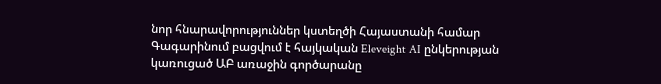նոր հնարավորություններ կստեղծի Հայաստանի համար
Գագարինում բացվում է հայկական Eleveight AI ընկերության կառուցած ԱԲ առաջին գործարանը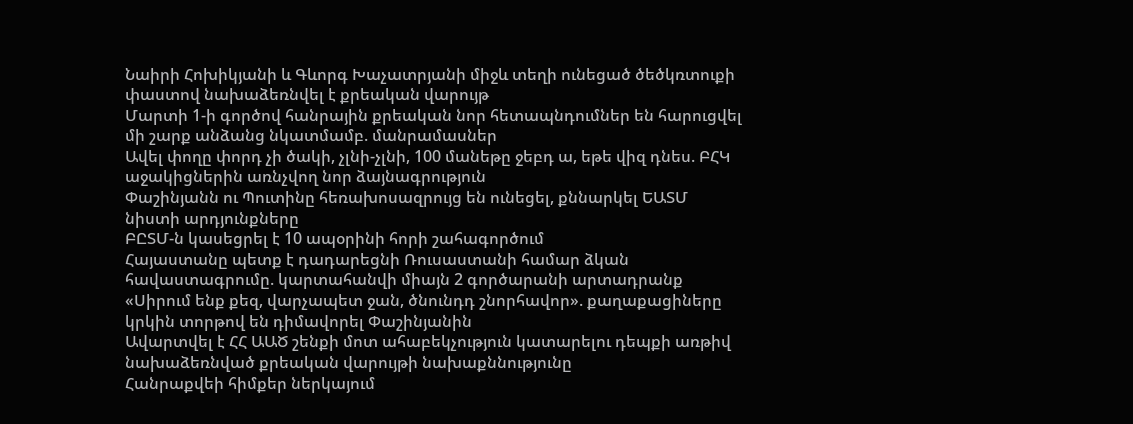Նաիրի Հոխիկյանի և Գևորգ Խաչատրյանի միջև տեղի ունեցած ծեծկռտուքի փաստով նախաձեռնվել է քրեական վարույթ
Մարտի 1-ի գործով հանրային քրեական նոր հետապնդումներ են հարուցվել մի շարք անձանց նկատմամբ. մանրամասներ
Ավել փողը փորդ չի ծակի, չլնի-չլնի, 100 մանեթը ջեբդ ա, եթե վիզ դնես. ԲՀԿ աջակիցներին առնչվող նոր ձայնագրություն
Փաշինյանն ու Պուտինը հեռախոսազրույց են ունեցել, քննարկել ԵԱՏՄ նիստի արդյունքները
ԲԸՏՄ-ն կասեցրել է 10 ապօրինի հորի շահագործում
Հայաստանը պետք է դադարեցնի Ռուսաստանի համար ձկան հավաստագրումը. կարտահանվի միայն 2 գործարանի արտադրանք
«Սիրում ենք քեզ, վարչապետ ջան, ծնունդդ շնորհավոր». քաղաքացիները կրկին տորթով են դիմավորել Փաշինյանին
Ավարտվել է ՀՀ ԱԱԾ շենքի մոտ ահաբեկչություն կատարելու դեպքի առթիվ նախաձեռնված քրեական վարույթի նախաքննությունը
Հանրաքվեի հիմքեր ներկայում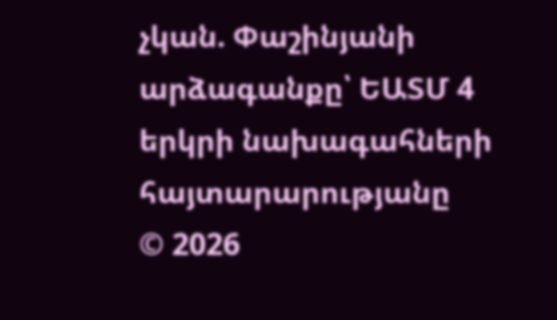չկան. Փաշինյանի արձագանքը՝ ԵԱՏՄ 4 երկրի նախագահների հայտարարությանը
© 2026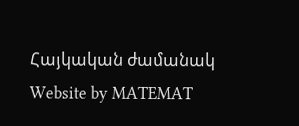Հայկական ժամանակ
Website by MATEMAT